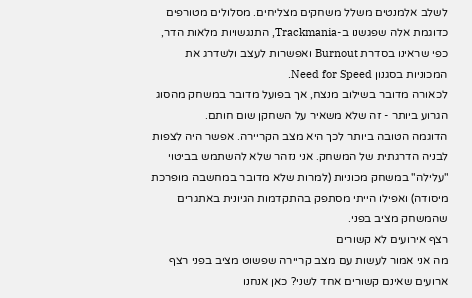לשלב אלמנטים משלל משחקים מצליחים. מסלולים מטורפים כדוגמת אלה שפגשנו ב-Trackmania, התנגשויות מלאות הדר, כפי שראינו בסדרת Burnout ואפשרות לעצב ולשדרג את המכוניות בסגנון Need for Speed.
לכאורה מדובר בשילוב מנצח, אך בפועל מדובר במשחק מהסוג הגרוע ביותר - זה שלא משאיר על השחקן שום חותם.
הדוגמה הטובה ביותר לכך היא מצב הקריירה. אפשר היה לצפות לבניה הדרגתית של המשחק. אני נזהר שלא להשתמש בביטוי "עלילה" במשחק מכוניות (למרות שלא מדובר במחשבה מופרכת מיסודה) ואפילו הייתי מסתפק בהתקדמות הגיונית באתגרים שהמשחק מציב בפני.
רצף אירועים לא קשורים
מה אני אמור לעשות עם מצב קריירה שפשוט מציב בפני רצף ארועים שאינם קשורים אחד לשני? כאן אנחנו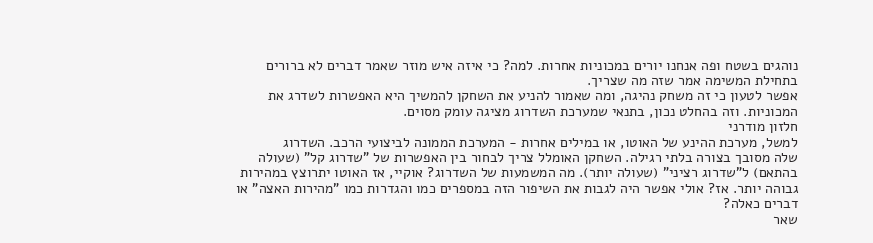נוהגים בשטח ופה אנחנו יורים במכוניות אחרות. למה? כי איזה איש מוזר שאמר דברים לא ברורים בתחילת המשימה אמר שזה מה שצריך.
אפשר לטעון כי זה משחק נהיגה, ומה שאמור להניע את השחקן להמשיך היא האפשרות לשדרג את המכוניות. וזה בהחלט נכון, בתנאי שמערכת השדרוג מציגה עומק מסוים.
חלזון מודרני
למשל, מערכת ההינע של האוטו, או במילים אחרות - המערכת הממונה לביצועי הרכב. השדרוג
שלה מסובך בצורה בלתי רגילה. השחקן האומלל צריך לבחור בין האפשרות של "שדרוג קל" (שעולה בהתאם) ל"שדרוג רציני" (שעולה יותר). מה המשמעות של השדרוג? אוקיי, אז האוטו יתרוצץ במהירות גבוהה יותר. אז? אולי אפשר היה לגבות את השיפור הזה במספרים כמו והגדרות כמו "מהירות האצה" או דברים כאלה?
שאר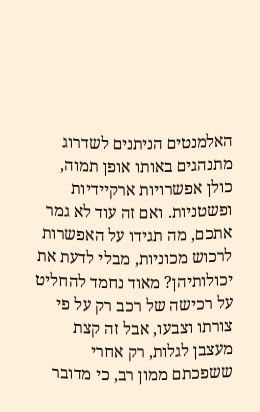האלמנטים הניתנים לשדרוג מתנהגים באותו אופן תמוה, כולן אפשרויות ארקיידיות ופשטניות. ואם זה עוד לא גמר אתכם, מה תגידו על האפשרות לרכוש מכוניות, מבלי לדעת את יכולותיהן? מאוד נחמד להחליט על רכישה של רכב רק על פי צורתו וצבעו, אבל זה קצת מעצבן לגלות, רק אחרי ששפכתם ממון רב, כי מדובר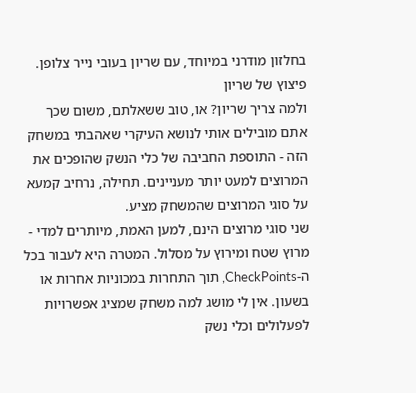בחלזון מודרני במיוחד, עם שריון בעובי נייר צלופן.
פיצוץ של שריון
ולמה צריך שריון? או, טוב ששאלתם, משום שכך אתם מובילים אותי לנושא העיקרי שאהבתי במשחק הזה - התוספת החביבה של כלי הנשק שהופכים את המרוצים למעט יותר מעניינים. תחילה, נרחיב קמעא על סוגי המרוצים שהמשחק מציע.
שני סוגי מרוצים הינם, למען האמת, מיותרים למדי - מרוץ שטח ומירוץ על מסלול. המטרה היא לעבור בכל ה-CheckPoints, תוך התחרות במכוניות אחרות או בשעון. אין לי מושג למה משחק שמציג אפשרויות לפעלולים וכלי נשק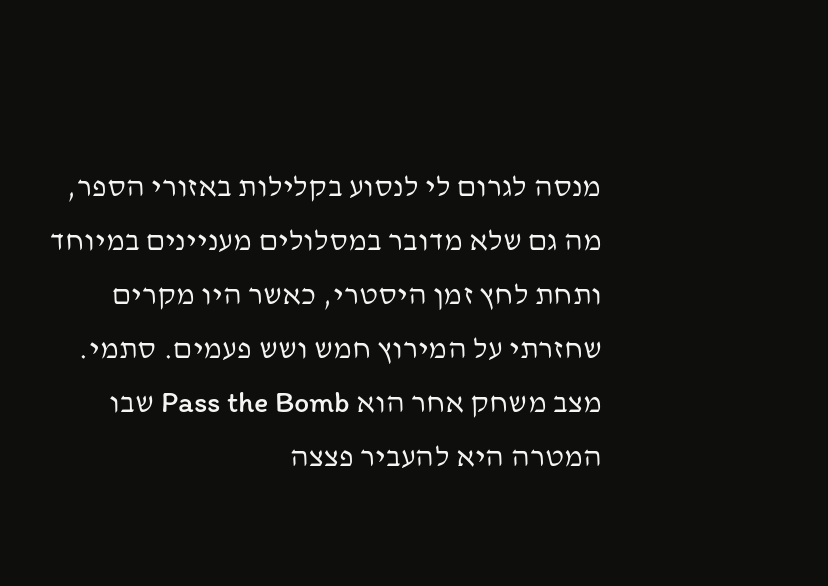מנסה לגרום לי לנסוע בקלילות באזורי הספר, מה גם שלא מדובר במסלולים מעניינים במיוחד ותחת לחץ זמן היסטרי, כאשר היו מקרים שחזרתי על המירוץ חמש ושש פעמים. סתמי.
מצב משחק אחר הוא Pass the Bomb שבו המטרה היא להעביר פצצה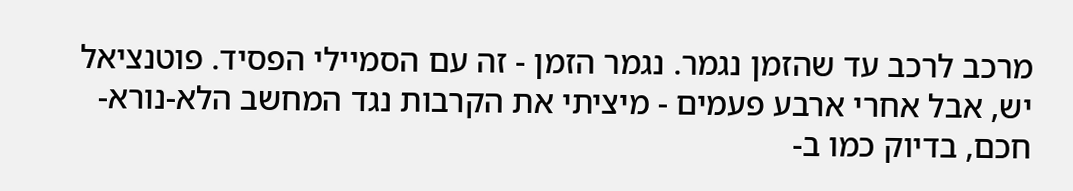מרכב לרכב עד שהזמן נגמר. נגמר הזמן - זה עם הסמיילי הפסיד. פוטנציאל יש, אבל אחרי ארבע פעמים - מיציתי את הקרבות נגד המחשב הלא-נורא-חכם, בדיוק כמו ב-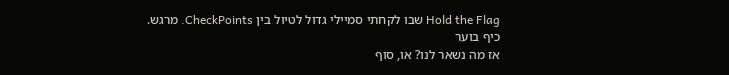Hold the Flag שבו לקחתי סמיילי גדול לטיול בין CheckPoints. מרגש.
כיף בוער
אז מה נשאר לנו? או, סוף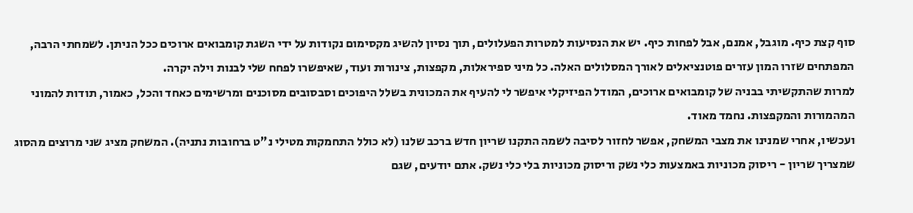סוף קצת כיף. מוגבל, אמנם, אבל לפחות כיף. יש את הנסיעות למטרות הפעלולים, תוך נסיון להשיג מקסימום נקודות על ידי השגת קומבואים ארוכים ככל הניתן. לשמחתי הרבה, המפתחים שזרו המון עזרים פוטנציאלים לאורך המסלולים האלה. כל מיני ספיראלות, מקפצות, צינורות ועוד, שאיפשרו לפחח שלי לבנות וילה יקרה.
למרות שהתקשיתי בבניה של קומבואים ארוכים, המודל הפיזיקלי איפשר לי להעיף את המכונית בשלל היפוכים וסבסובים מסוכנים ומרשימים כאחד והכל, כאמור, תודות להמוני המהמורות והמקפצות. נחמד מאוד.
ועכשיו, אחרי שמנינו את מצבי המשחק, אפשר לחזור לסיבה לשמה התקנו שריון חדש ברכב שלנו (לא כולל התחמקות מטילי נ"ט ברחובות נתניה). המשחק מציג שני מרוצים מהסוג שמצריך שריון - ריסוק מכוניות באמצעות כלי נשק וריסוק מכוניות בלי כלי נשק. אתם יודעים, שגם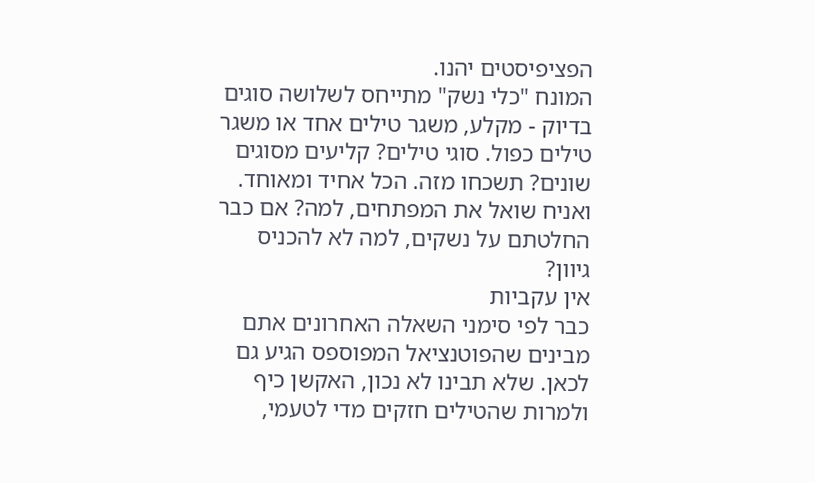הפציפיסטים יהנו.
המונח "כלי נשק" מתייחס לשלושה סוגים בדיוק - מקלע, משגר טילים אחד או משגר טילים כפול. סוגי טילים? קליעים מסוגים שונים? תשכחו מזה. הכל אחיד ומאוחד. ואניח שואל את המפתחים, למה? אם כבר החלטתם על נשקים, למה לא להכניס גיוון?
אין עקביות
כבר לפי סימני השאלה האחרונים אתם מבינים שהפוטנציאל המפוספס הגיע גם לכאן. שלא תבינו לא נכון, האקשן כיף ולמרות שהטילים חזקים מדי לטעמי,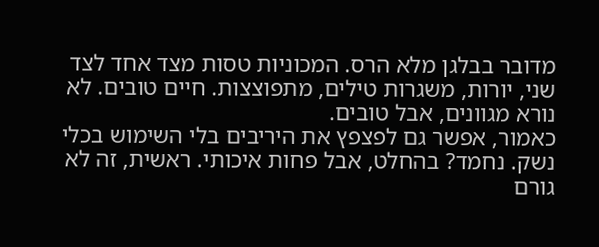מדובר בבלגן מלא הרס. המכוניות טסות מצד אחד לצד שני, יורות, משגרות טילים, מתפוצצות. חיים טובים. לא נורא מגוונים, אבל טובים.
כאמור, אפשר גם לפצפץ את היריבים בלי השימוש בכלי נשק. נחמד? בהחלט, אבל פחות איכותי. ראשית, זה לא גורם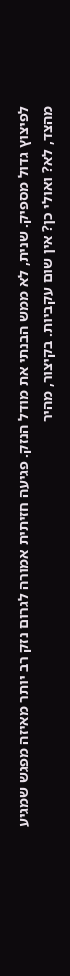לפיצוץ גדול מספיק. שנית, לא ממש הבנתי את מודל הנזק. פגיעה חזיתית אמורה לגרום נזק רב יותר מאיזה מפגש שמגיע מהצד, לא? ואולי כן? אין שום עקביות. בקיצור, מהיר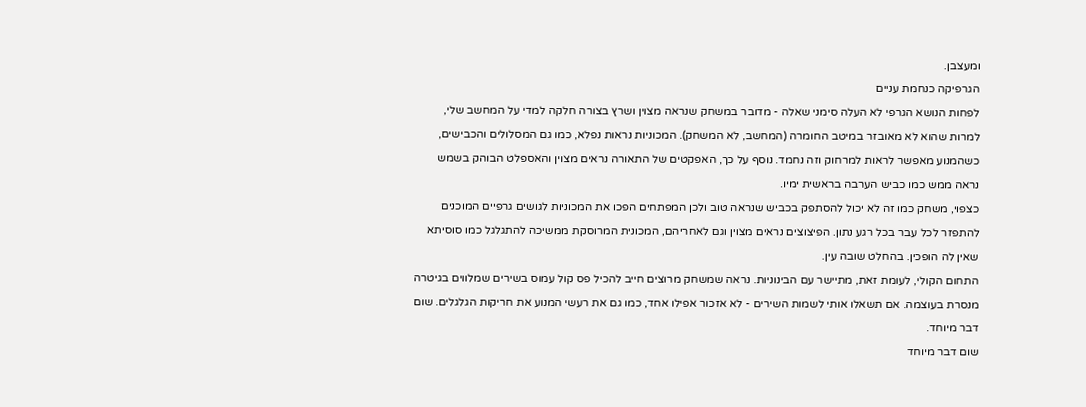ומעצבן.
הגרפיקה כנחמת עניים
לפחות הנושא הגרפי לא העלה סימני שאלה - מדובר במשחק שנראה מצוין ושרץ בצורה חלקה למדי על המחשב שלי, למרות שהוא לא מאובזר במיטב החומרה (המחשב, לא המשחק). המכוניות נראות נפלא, כמו גם המסלולים והכבישים, כשהמנוע מאפשר לראות למרחוק וזה נחמד. נוסף על כך, האפקטים של התאורה נראים מצוין והאספלט הבוהק בשמש נראה ממש כמו כביש הערבה בראשית ימיו.
כצפוי, משחק כמו זה לא יכול להסתפק בכביש שנראה טוב ולכן המפתחים הפכו את המכוניות לגושים גרפיים המוכנים להתפזר לכל עבר בכל רגע נתון. הפיצוצים נראים מצוין וגם לאחריהם, המכונית המרוסקת ממשיכה להתגלגל כמו סוסיתא שאין לה הופכין. בהחלט שובה עין.
התחום הקולי, לעומת זאת, מתיישר עם הבינוניות. נראה שמשחק מרוצים חייב להכיל פס קול עמוס בשירים שמלווים בגיטרה מנסרת בעוצמה. אם תשאלו אותי לשמות השירים - לא אזכור אפילו אחד, כמו גם את רעשי המנוע את חריקות הגלגלים. שום דבר מיוחד.
שום דבר מיוחד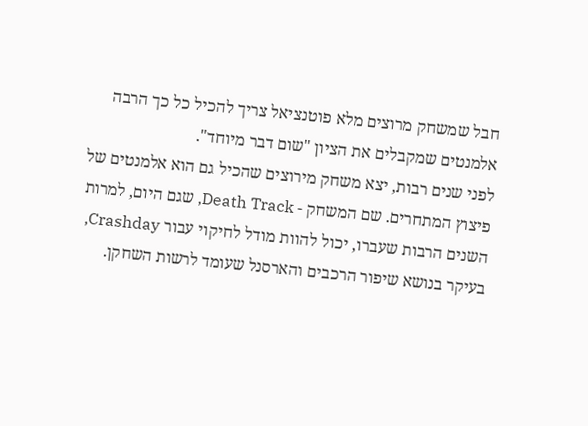חבל שמשחק מרוצים מלא פוטנציאל צריך להכיל כל כך הרבה אלמנטים שמקבלים את הציון "שום דבר מיוחד".
לפני שנים רבות, יצא משחק מירוצים שהכיל גם הוא אלמנטים של פיצוץ המתחרים. שם המשחק - Death Track, שגם היום, למרות השנים הרבות שעברו, יכול להוות מודל לחיקוי עבור Crashday, בעיקר בנושא שיפור הרכבים והארסנל שעומד לרשות השחקן.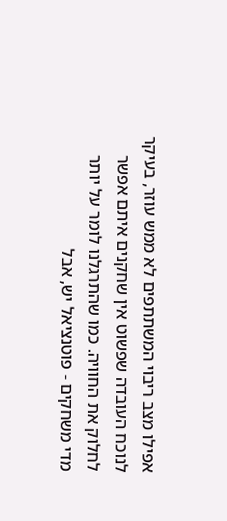אפילו מצב ריבוי המשתתפים לא ממש עוזר, בעיקר לנוכח העובדה שפשוט אין שחקנים איתם אפשר לחלוק את החוויה. כמו שהתרגלנו לומר על יותר מדי משחקים - פוטנציאל יש, אבל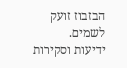הבזבוז זועק לשמים.
ידיעות וסקירות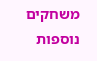משחקים נוספות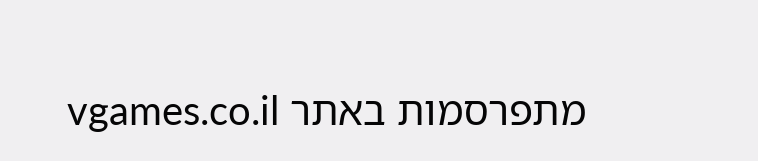מתפרסמות באתר vgames.co.il